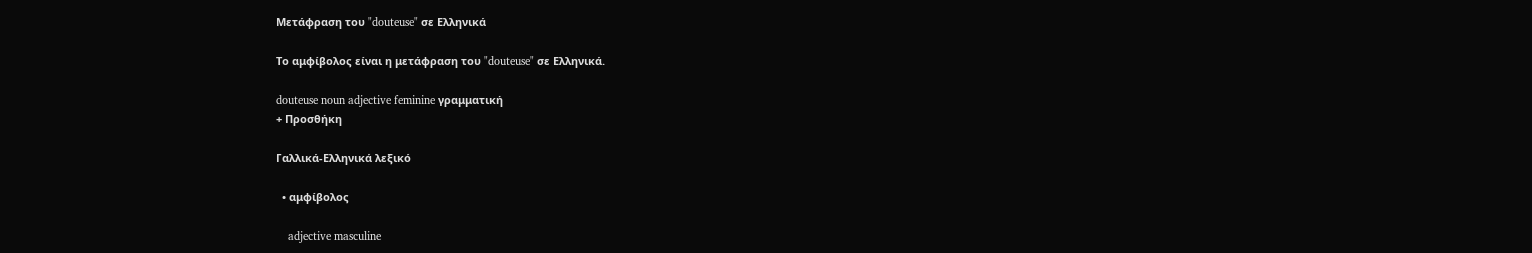Μετάφραση του "douteuse" σε Ελληνικά

Το αμφίβολος είναι η μετάφραση του "douteuse" σε Ελληνικά.

douteuse noun adjective feminine γραμματική
+ Προσθήκη

Γαλλικά-Ελληνικά λεξικό

  • αμφίβολος

    adjective masculine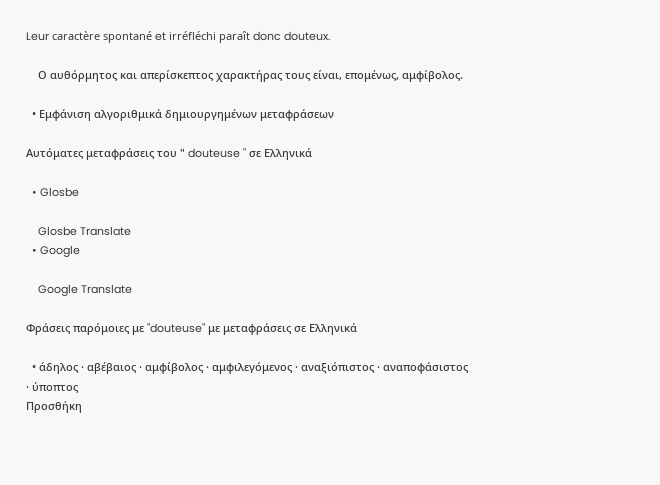Leur caractère spontané et irréfléchi paraît donc douteux.

    Ο αυθόρμητος και απερίσκεπτος χαρακτήρας τους είναι, επομένως, αμφίβολος.

  • Εμφάνιση αλγοριθμικά δημιουργημένων μεταφράσεων

Αυτόματες μεταφράσεις του " douteuse " σε Ελληνικά

  • Glosbe

    Glosbe Translate
  • Google

    Google Translate

Φράσεις παρόμοιες με "douteuse" με μεταφράσεις σε Ελληνικά

  • άδηλος · αβέβαιος · αμφίβολος · αμφιλεγόμενος · αναξιόπιστος · αναποφάσιστος · ύποπτος
Προσθήκη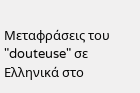Μεταφράσεις του "douteuse" σε Ελληνικά στο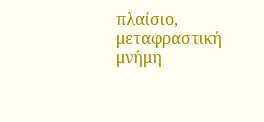πλαίσιο, μεταφραστική μνήμη